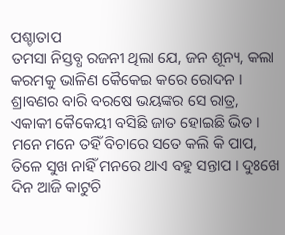ପଶ୍ଚାତାପ
ତମସା ନିସ୍ତବ୍ଧ ରଜନୀ ଥିଲା ଯେ, ଜନ ଶୂନ୍ୟ, କଲା କରମକୁ ଭାଳିଣ କୈକେଇ କରେ ରୋଦନ । ଶ୍ରାବଣର ବାରି ବରଷେ ଭୟଙ୍କର ସେ ରାତ୍ର, ଏକାକୀ କୈକେୟୀ ବସିଛି ଜାତ ହୋଇଛି ଭିତ । ମନେ ମନେ ତହିଁ ବିଚାରେ ସତେ କଲି କି ପାପ, ତିଳେ ସୁଖ ନାହିଁ ମନରେ ଥାଏ ବହୁ ସନ୍ତାପ । ଦୁଃଖେ ଦିନ ଆଜି କାଟୁଚି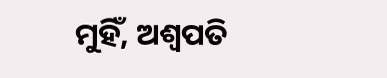ମୁହିଁ, ଅଶ୍ୱପତି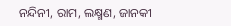ନନ୍ଦିନୀ, ରାମ, ଲକ୍ଷ୍ମଣ, ଜାନକୀ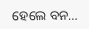ହେଲେ ବନ…